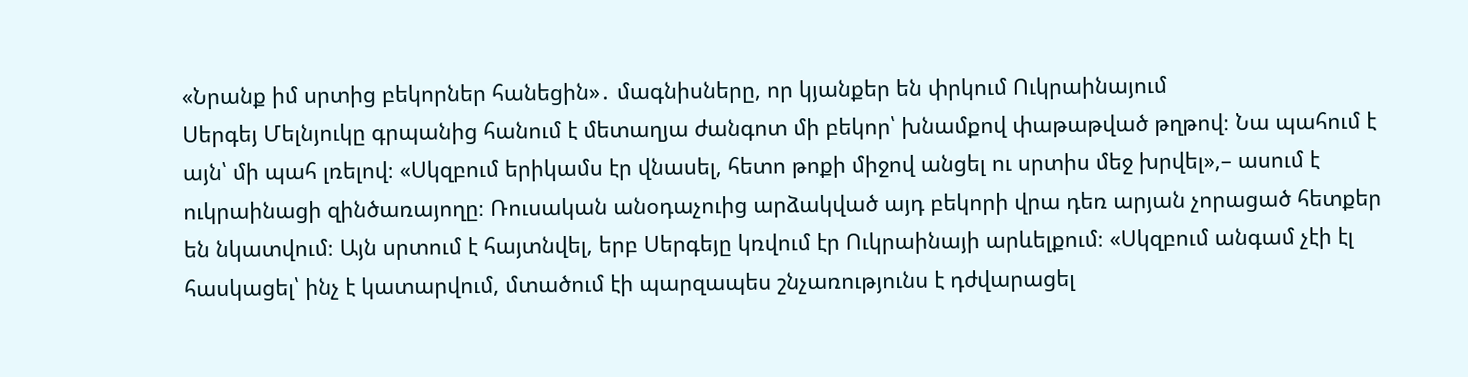«Նրանք իմ սրտից բեկորներ հանեցին»․ մագնիսները, որ կյանքեր են փրկում Ուկրաինայում
Սերգեյ Մելնյուկը գրպանից հանում է մետաղյա ժանգոտ մի բեկոր՝ խնամքով փաթաթված թղթով։ Նա պահում է այն՝ մի պահ լռելով։ «Սկզբում երիկամս էր վնասել, հետո թոքի միջով անցել ու սրտիս մեջ խրվել»,– ասում է ուկրաինացի զինծառայողը։ Ռուսական անօդաչուից արձակված այդ բեկորի վրա դեռ արյան չորացած հետքեր են նկատվում։ Այն սրտում է հայտնվել, երբ Սերգեյը կռվում էր Ուկրաինայի արևելքում։ «Սկզբում անգամ չէի էլ հասկացել՝ ինչ է կատարվում, մտածում էի պարզապես շնչառությունս է դժվարացել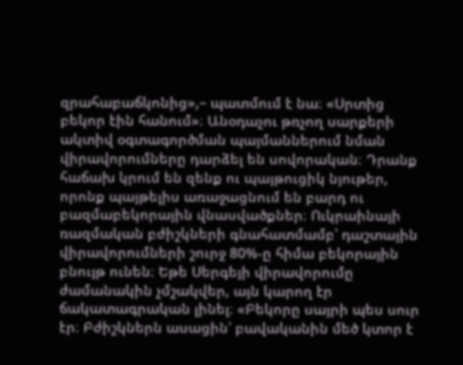զրահաբաճկոնից»,– պատմում է նա։ «Սրտից բեկոր էին հանում»։ Անօդաչու թռչող սարքերի ակտիվ օգտագործման պայմաններում նման վիրավորումները դարձել են սովորական։ Դրանք հաճախ կրում են զենք ու պայթուցիկ նյութեր, որոնք պայթելիս առաջացնում են բարդ ու բազմաբեկորային վնասվածքներ։ Ուկրաինայի ռազմական բժիշկների գնահատմամբ՝ դաշտային վիրավորումների շուրջ 80%-ը հիմա բեկորային բնույթ ունեն։ Եթե Սերգեյի վիրավորումը ժամանակին չմշակվեր, այն կարող էր ճակատագրական լինել։ «Բեկորը սայրի պես սուր էր։ Բժիշկներն ասացին՝ բավականին մեծ կտոր է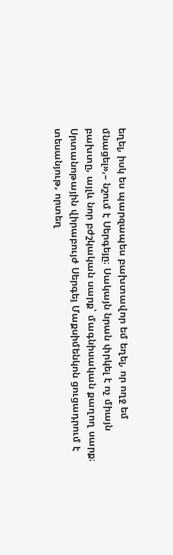եղել, իսկ ես պարզապես բախտավոր եմ եղել, որ ողջ եմ մնացել»,– նշում է Սերգեյը։ Սակայն նրան փրկել է ոչ միայն բախտը, այլև նոր բժշկական սարք՝ մագնիսական քաղող սարք։ Սրտանոթային վիրաբույժ Սերգեյ Մաքսիմենկոն ցուցադրում է տեսանյութ, որտեղ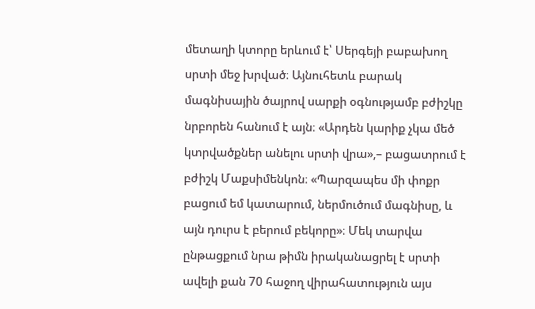մետաղի կտորը երևում է՝ Սերգեյի բաբախող սրտի մեջ խրված։ Այնուհետև բարակ մագնիսային ծայրով սարքի օգնությամբ բժիշկը նրբորեն հանում է այն։ «Արդեն կարիք չկա մեծ կտրվածքներ անելու սրտի վրա»,– բացատրում է բժիշկ Մաքսիմենկոն։ «Պարզապես մի փոքր բացում եմ կատարում, ներմուծում մագնիսը, և այն դուրս է բերում բեկորը»։ Մեկ տարվա ընթացքում նրա թիմն իրականացրել է սրտի ավելի քան 70 հաջող վիրահատություն այս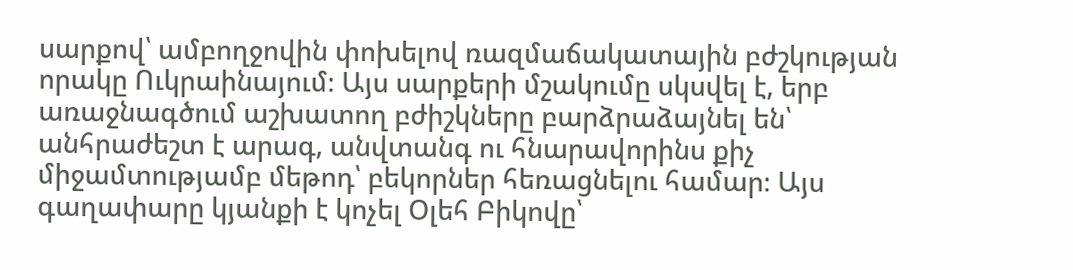սարքով՝ ամբողջովին փոխելով ռազմաճակատային բժշկության որակը Ուկրաինայում։ Այս սարքերի մշակումը սկսվել է, երբ առաջնագծում աշխատող բժիշկները բարձրաձայնել են՝ անհրաժեշտ է արագ, անվտանգ ու հնարավորինս քիչ միջամտությամբ մեթոդ՝ բեկորներ հեռացնելու համար։ Այս գաղափարը կյանքի է կոչել Օլեհ Բիկովը՝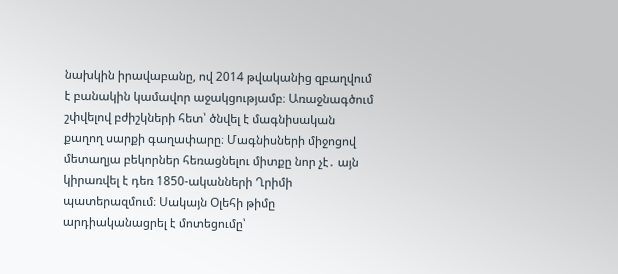նախկին իրավաբանը, ով 2014 թվականից զբաղվում է բանակին կամավոր աջակցությամբ։ Առաջնագծում շփվելով բժիշկների հետ՝ ծնվել է մագնիսական քաղող սարքի գաղափարը։ Մագնիսների միջոցով մետաղյա բեկորներ հեռացնելու միտքը նոր չէ․ այն կիրառվել է դեռ 1850-ականների Ղրիմի պատերազմում։ Սակայն Օլեհի թիմը արդիականացրել է մոտեցումը՝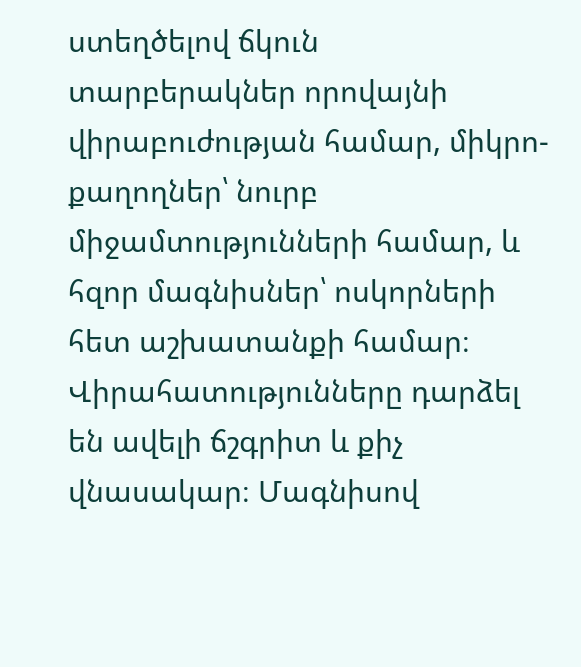ստեղծելով ճկուն տարբերակներ որովայնի վիրաբուժության համար, միկրո-քաղողներ՝ նուրբ միջամտությունների համար, և հզոր մագնիսներ՝ ոսկորների հետ աշխատանքի համար։ Վիրահատությունները դարձել են ավելի ճշգրիտ և քիչ վնասակար։ Մագնիսով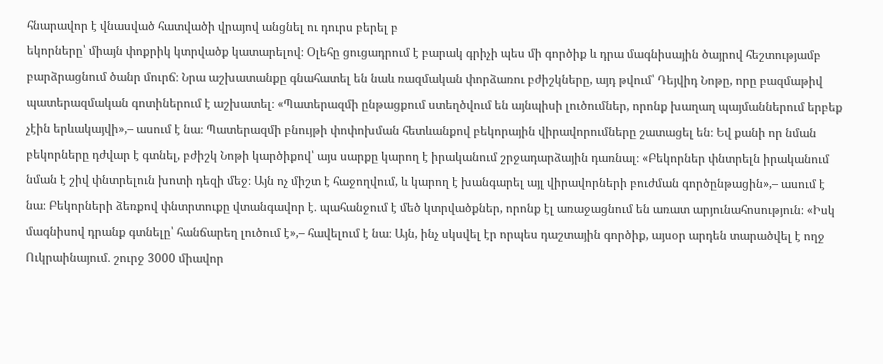հնարավոր է վնասված հատվածի վրայով անցնել ու դուրս բերել բ
եկորները՝ միայն փոքրիկ կտրվածք կատարելով։ Օլեհը ցուցադրում է բարակ գրիչի պես մի գործիք և դրա մագնիսային ծայրով հեշտությամբ բարձրացնում ծանր մուրճ։ Նրա աշխատանքը գնահատել են նաև ռազմական փորձառու բժիշկները, այդ թվում՝ Դեյվիդ Նոթը, որը բազմաթիվ պատերազմական գոտիներում է աշխատել։ «Պատերազմի ընթացքում ստեղծվում են այնպիսի լուծումներ, որոնք խաղաղ պայմաններում երբեք չէին երևակայվի»,– ասում է նա։ Պատերազմի բնույթի փոփոխման հետևանքով բեկորային վիրավորումները շատացել են։ Եվ քանի որ նման բեկորները դժվար է գտնել, բժիշկ Նոթի կարծիքով՝ այս սարքը կարող է իրականում շրջադարձային դառնալ։ «Բեկորներ փնտրելն իրականում նման է շիվ փնտրելուն խոտի դեզի մեջ։ Այն ոչ միշտ է հաջողվում, և կարող է խանգարել այլ վիրավորների բուժման գործընթացին»,– ասում է նա։ Բեկորների ձեռքով փնտրտուքը վտանգավոր է․ պահանջում է մեծ կտրվածքներ, որոնք էլ առաջացնում են առատ արյունահոսություն։ «Իսկ մագնիսով դրանք գտնելը՝ հանճարեղ լուծում է»,– հավելում է նա։ Այն, ինչ սկսվել էր որպես դաշտային գործիք, այսօր արդեն տարածվել է ողջ Ուկրաինայում․ շուրջ 3000 միավոր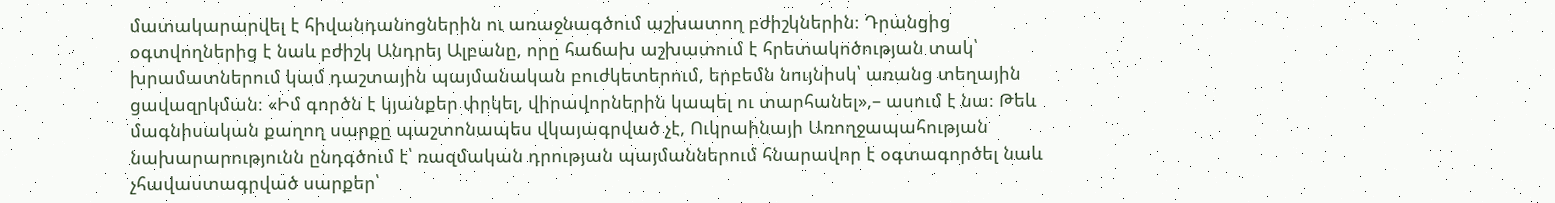մատակարարվել է հիվանդանոցներին ու առաջնագծում աշխատող բժիշկներին։ Դրանցից օգտվողներից է նաև բժիշկ Անդրեյ Ալբանը, որը հաճախ աշխատում է հրետակոծության տակ՝ խրամատներում կամ դաշտային պայմանական բուժկետերում, երբեմն նույնիսկ՝ առանց տեղային ցավազրկման։ «Իմ գործն է կյանքեր փրկել, վիրավորներին կապել ու տարհանել»,– ասում է նա։ Թեև մագնիսական քաղող սարքը պաշտոնապես վկայագրված չէ, Ուկրաինայի Առողջապահության նախարարությունն ընդգծում է՝ ռազմական դրության պայմաններում հնարավոր է օգտագործել նաև չհավաստագրված սարքեր՝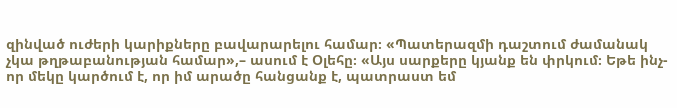զինված ուժերի կարիքները բավարարելու համար։ «Պատերազմի դաշտում ժամանակ չկա թղթաբանության համար»,– ասում է Օլեհը։ «Այս սարքերը կյանք են փրկում։ Եթե ինչ-որ մեկը կարծում է, որ իմ արածը հանցանք է, պատրաստ եմ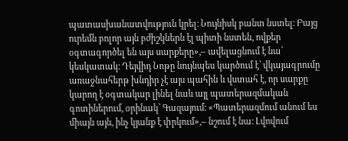պատասխանատվություն կրել։ Նույնիսկ բանտ նստել։ Բայց ուրեմն բոլոր այն բժիշկներն էլ պիտի նստեն, ովքեր օգտագործել են այս սարքերը»,– ավելացնում է նա՝ կեսկատակ։ Դեյվիդ Նոթը նույնպես կարծում է՝ վկայագրումը առաջնահերթ խնդիր չէ այս պահին և վստահ է, որ սարքը կարող է օգտակար լինել նաև այլ պատերազմական գոտիներում, օրինակ՝ Գազայում։ «Պատերազմում անում ես միայն այն, ինչ կյանք է փրկում»,– նշում է նա։ Լվովում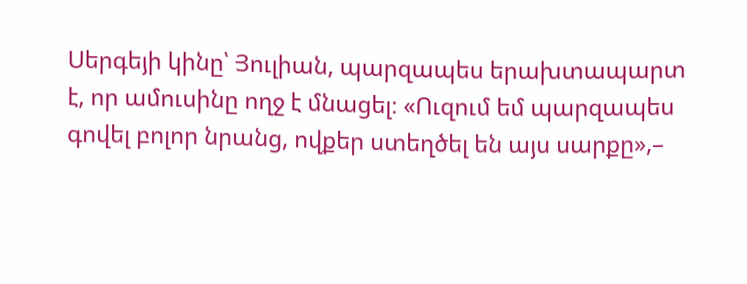Սերգեյի կինը՝ Յուլիան, պարզապես երախտապարտ է, որ ամուսինը ողջ է մնացել։ «Ուզում եմ պարզապես գովել բոլոր նրանց, ովքեր ստեղծել են այս սարքը»,–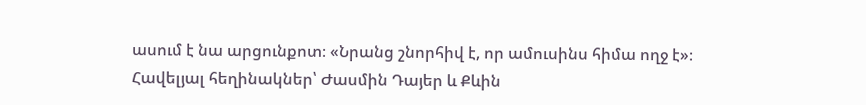ասում է նա արցունքոտ։ «Նրանց շնորհիվ է, որ ամուսինս հիմա ողջ է»։ Հավելյալ հեղինակներ՝ Ժասմին Դայեր և Քևին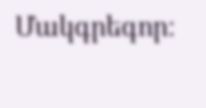Մակգրեգոր։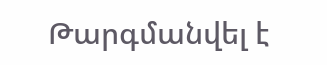Թարգմանվել է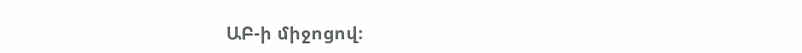ԱԲ-ի միջոցով։